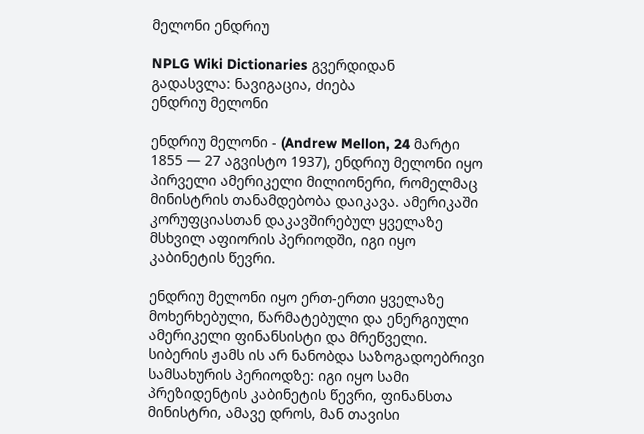მელონი ენდრიუ

NPLG Wiki Dictionaries გვერდიდან
გადასვლა: ნავიგაცია, ძიება
ენდრიუ მელონი

ენდრიუ მელონი - (Andrew Mellon, 24 მარტი 1855 — 27 აგვისტო 1937), ენდრიუ მელონი იყო პირველი ამერიკელი მილიონერი, რომელმაც მინისტრის თანამდებობა დაიკავა. ამერიკაში კორუფციასთან დაკავშირებულ ყველაზე მსხვილ აფიორის პერიოდში, იგი იყო კაბინეტის წევრი.

ენდრიუ მელონი იყო ერთ-ერთი ყველაზე მოხერხებული, წარმატებული და ენერგიული ამერიკელი ფინანსისტი და მრეწველი. სიბერის ჟამს ის არ ნანობდა საზოგადოებრივი სამსახურის პერიოდზე: იგი იყო სამი პრეზიდენტის კაბინეტის წევრი, ფინანსთა მინისტრი, ამავე დროს, მან თავისი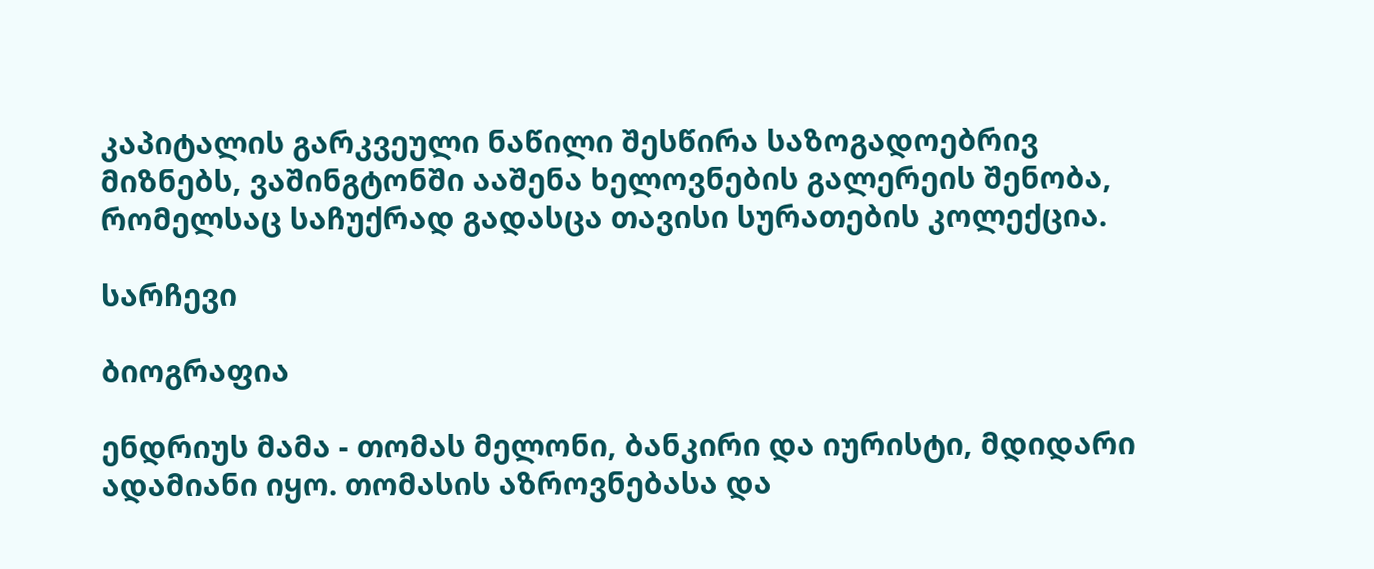კაპიტალის გარკვეული ნაწილი შესწირა საზოგადოებრივ მიზნებს, ვაშინგტონში ააშენა ხელოვნების გალერეის შენობა, რომელსაც საჩუქრად გადასცა თავისი სურათების კოლექცია.

სარჩევი

ბიოგრაფია

ენდრიუს მამა - თომას მელონი, ბანკირი და იურისტი, მდიდარი ადამიანი იყო. თომასის აზროვნებასა და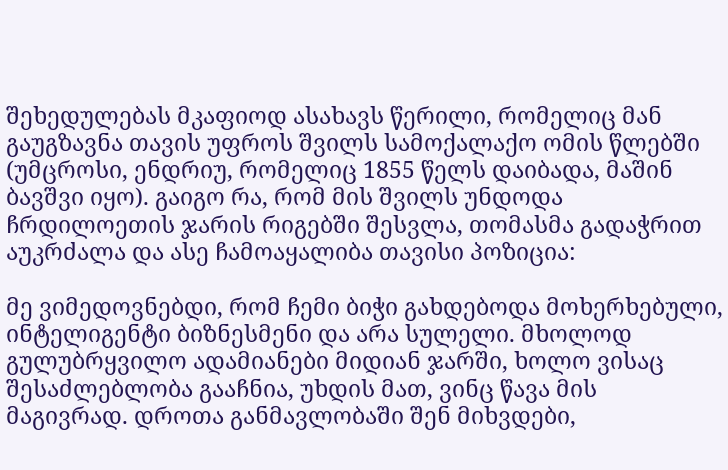შეხედულებას მკაფიოდ ასახავს წერილი, რომელიც მან გაუგზავნა თავის უფროს შვილს სამოქალაქო ომის წლებში (უმცროსი, ენდრიუ, რომელიც 1855 წელს დაიბადა, მაშინ ბავშვი იყო). გაიგო რა, რომ მის შვილს უნდოდა ჩრდილოეთის ჯარის რიგებში შესვლა, თომასმა გადაჭრით აუკრძალა და ასე ჩამოაყალიბა თავისი პოზიცია:

მე ვიმედოვნებდი, რომ ჩემი ბიჭი გახდებოდა მოხერხებული, ინტელიგენტი ბიზნესმენი და არა სულელი. მხოლოდ გულუბრყვილო ადამიანები მიდიან ჯარში, ხოლო ვისაც შესაძლებლობა გააჩნია, უხდის მათ, ვინც წავა მის მაგივრად. დროთა განმავლობაში შენ მიხვდები,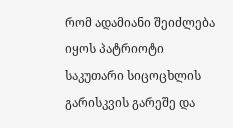რომ ადამიანი შეიძლება იყოს პატრიოტი საკუთარი სიცოცხლის გარისკვის გარეშე და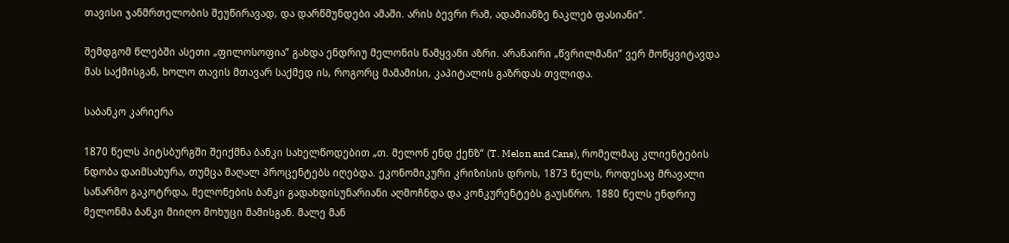თავისი ჯანმრთელობის შეუწირავად, და დარწმუნდები ამაში. არის ბევრი რამ, ადამიანზე ნაკლებ ფასიანი“.

შემდგომ წლებში ასეთი „ფილოსოფია” გახდა ენდრიუ მელონის წამყვანი აზრი. არანაირი „წვრილმანი” ვერ მოწყვიტავდა მას საქმისგან, ხოლო თავის მთავარ საქმედ ის, როგორც მამამისი, კაპიტალის გაზრდას თვლიდა.

საბანკო კარიერა

1870 წელს პიტსბურგში შეიქმნა ბანკი სახელწოდებით „თ. მელონ ენდ ქენზ“ (T. Melon and Cans), რომელმაც კლიენტების ნდობა დაიმსახურა, თუმცა მაღალ პროცენტებს იღებდა. ეკონომიკური კრიზისის დროს, 1873 წელს, როდესაც მრავალი საწარმო გაკოტრდა, მელონების ბანკი გადახდისუნარიანი აღმოჩნდა და კონკურენტებს გაუსწრო. 1880 წელს ენდრიუ მელონმა ბანკი მიიღო მოხუცი მამისგან. მალე მან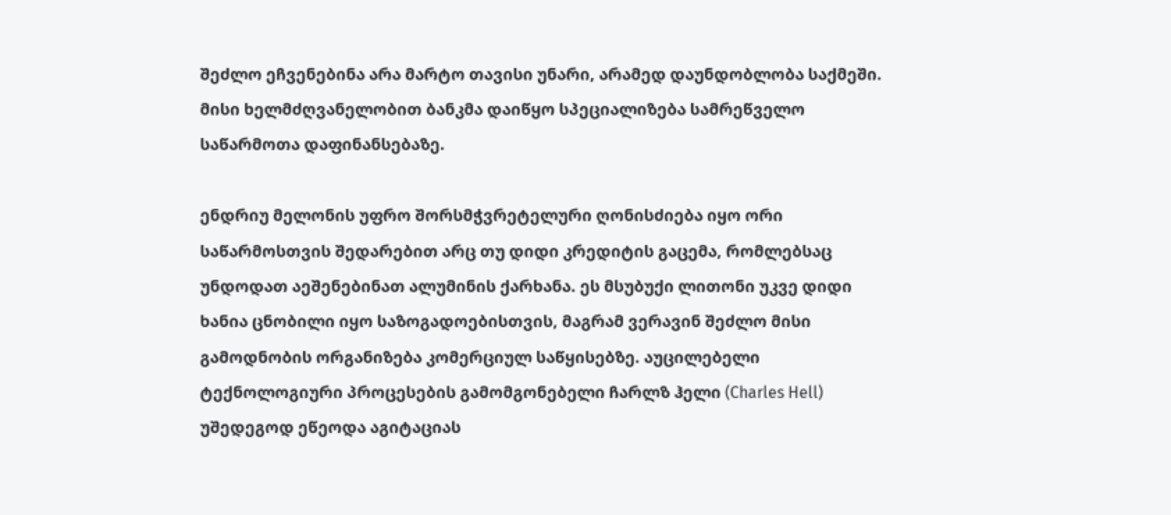შეძლო ეჩვენებინა არა მარტო თავისი უნარი, არამედ დაუნდობლობა საქმეში. მისი ხელმძღვანელობით ბანკმა დაიწყო სპეციალიზება სამრეწველო საწარმოთა დაფინანსებაზე.

ენდრიუ მელონის უფრო შორსმჭვრეტელური ღონისძიება იყო ორი საწარმოსთვის შედარებით არც თუ დიდი კრედიტის გაცემა, რომლებსაც უნდოდათ აეშენებინათ ალუმინის ქარხანა. ეს მსუბუქი ლითონი უკვე დიდი ხანია ცნობილი იყო საზოგადოებისთვის, მაგრამ ვერავინ შეძლო მისი გამოდნობის ორგანიზება კომერციულ საწყისებზე. აუცილებელი ტექნოლოგიური პროცესების გამომგონებელი ჩარლზ ჰელი (Charles Hell) უშედეგოდ ეწეოდა აგიტაციას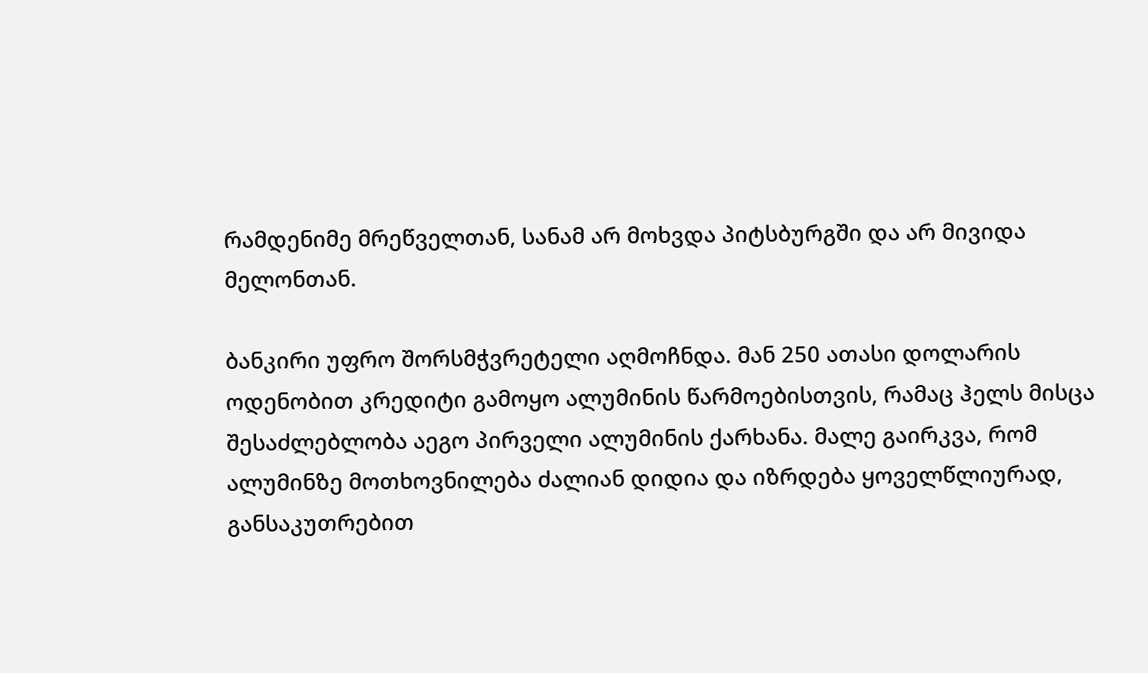რამდენიმე მრეწველთან, სანამ არ მოხვდა პიტსბურგში და არ მივიდა მელონთან.

ბანკირი უფრო შორსმჭვრეტელი აღმოჩნდა. მან 250 ათასი დოლარის ოდენობით კრედიტი გამოყო ალუმინის წარმოებისთვის, რამაც ჰელს მისცა შესაძლებლობა აეგო პირველი ალუმინის ქარხანა. მალე გაირკვა, რომ ალუმინზე მოთხოვნილება ძალიან დიდია და იზრდება ყოველწლიურად, განსაკუთრებით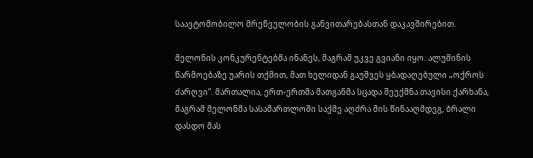საავტომობილო მრეწველობის განვითარებასთან დაკავშირებით.

მელონის კონკურენტებმა ინანეს, მაგრამ უკვე გვიანი იყო. ალუმინის წარმოებაზე უარის თქმით, მათ ხელიდან გაუშვეს ყბადაღებული „ოქროს ძარღვი“. მართალია, ერთ-ერთმა მათგანმა სცადა შეექმნა თავისი ქარხანა, მაგრამ მელონმა სასამართლოში საქმე აღძრა მის წინააღმდეგ, ბრალი დასდო მას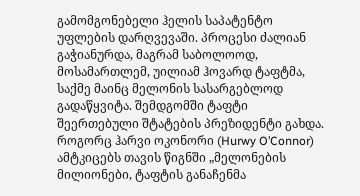გამომგონებელი ჰელის საპატენტო უფლების დარღვევაში. პროცესი ძალიან გაჭიანურდა, მაგრამ საბოლოოდ, მოსამართლემ, უილიამ ჰოვარდ ტაფტმა, საქმე მაინც მელონის სასარგებლოდ გადაწყვიტა. შემდგომში ტაფტი შეერთებული შტატების პრეზიდენტი გახდა. როგორც ჰარვი ოკონორი (Hurwy O’Connor) ამტკიცებს თავის წიგნში „მელონების მილიონები, ტაფტის განაჩენმა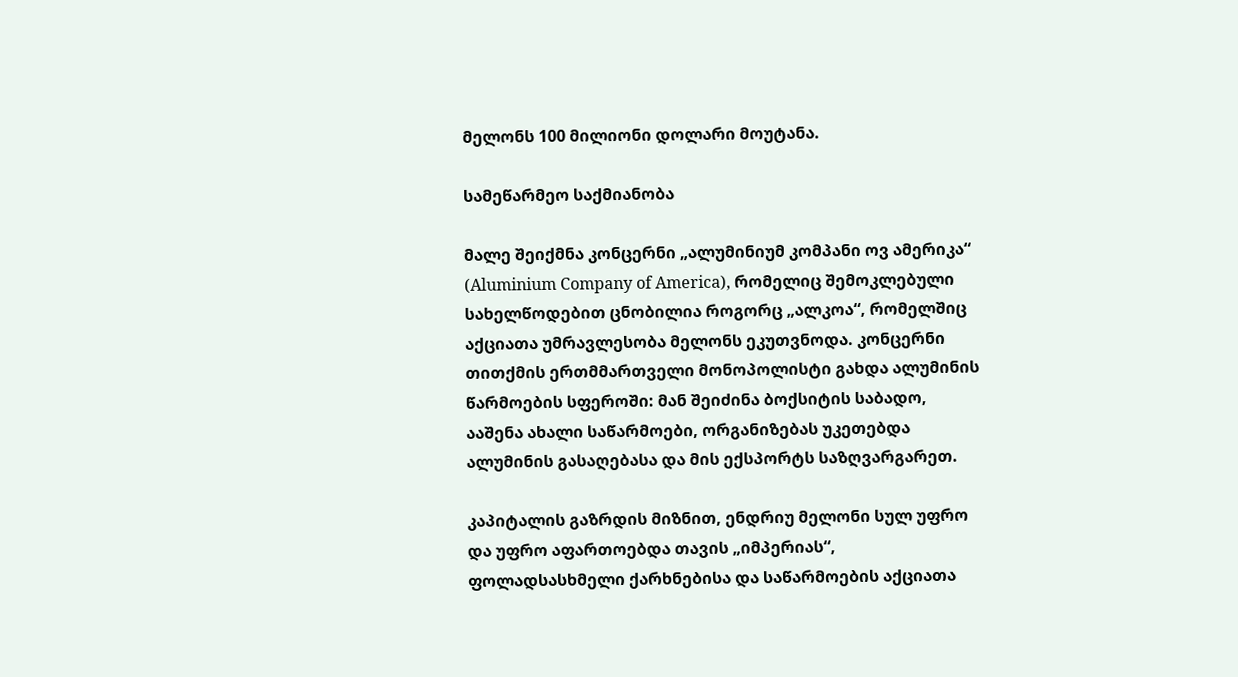მელონს 100 მილიონი დოლარი მოუტანა.

სამეწარმეო საქმიანობა

მალე შეიქმნა კონცერნი „ალუმინიუმ კომპანი ოვ ამერიკა“ (Aluminium Company of America), რომელიც შემოკლებული სახელწოდებით ცნობილია როგორც „ალკოა“, რომელშიც აქციათა უმრავლესობა მელონს ეკუთვნოდა. კონცერნი თითქმის ერთმმართველი მონოპოლისტი გახდა ალუმინის წარმოების სფეროში: მან შეიძინა ბოქსიტის საბადო, ააშენა ახალი საწარმოები, ორგანიზებას უკეთებდა ალუმინის გასაღებასა და მის ექსპორტს საზღვარგარეთ.

კაპიტალის გაზრდის მიზნით, ენდრიუ მელონი სულ უფრო და უფრო აფართოებდა თავის „იმპერიას“, ფოლადსასხმელი ქარხნებისა და საწარმოების აქციათა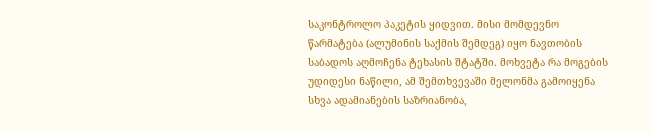საკონტროლო პაკეტის ყიდვით. მისი მომდევნო წარმატება (ალუმინის საქმის შემდეგ) იყო ნავთობის საბადოს აღმოჩენა ტეხასის შტატში. მოხვეტა რა მოგების უდიდესი ნაწილი, ამ შემთხვევაში მელონმა გამოიყენა სხვა ადამიანების საზრიანობა,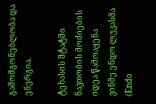გამომგონებლობა და ენერგია.

ტეხასის შტატში ნავთობის მოძიების იდეა წამოაყენა ვინმე ენდო ლუკასმა (Endo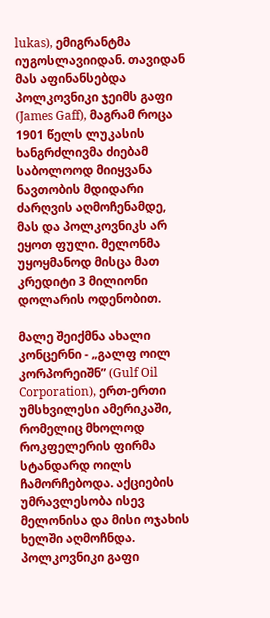lukas), ემიგრანტმა იუგოსლავიიდან. თავიდან მას აფინანსებდა პოლკოვნიკი ჯეიმს გაფი (James Gaff), მაგრამ როცა 1901 წელს ლუკასის ხანგრძლივმა ძიებამ საბოლოოდ მიიყვანა ნავთობის მდიდარი ძარღვის აღმოჩენამდე, მას და პოლკოვნიკს არ ეყოთ ფული. მელონმა უყოყმანოდ მისცა მათ კრედიტი 3 მილიონი დოლარის ოდენობით.

მალე შეიქმნა ახალი კონცერნი - „გალფ ოილ კორპორეიშნ” (Gulf Oil Corporation), ერთ-ერთი უმსხვილესი ამერიკაში, რომელიც მხოლოდ როკფელერის ფირმა სტანდარდ ოილს ჩამორჩებოდა. აქციების უმრავლესობა ისევ მელონისა და მისი ოჯახის ხელში აღმოჩნდა. პოლკოვნიკი გაფი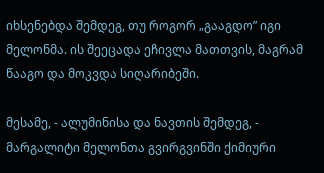იხსენებდა შემდეგ, თუ როგორ „გააგდო” იგი მელონმა. ის შეეცადა ეჩივლა მათთვის, მაგრამ წააგო და მოკვდა სიღარიბეში.

მესამე, - ალუმინისა და ნავთის შემდეგ, - მარგალიტი მელონთა გვირგვინში ქიმიური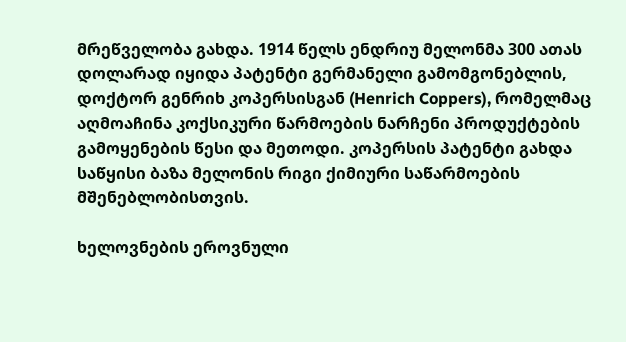მრეწველობა გახდა. 1914 წელს ენდრიუ მელონმა 300 ათას დოლარად იყიდა პატენტი გერმანელი გამომგონებლის, დოქტორ გენრიხ კოპერსისგან (Henrich Coppers), რომელმაც აღმოაჩინა კოქსიკური წარმოების ნარჩენი პროდუქტების გამოყენების წესი და მეთოდი. კოპერსის პატენტი გახდა საწყისი ბაზა მელონის რიგი ქიმიური საწარმოების მშენებლობისთვის.

ხელოვნების ეროვნული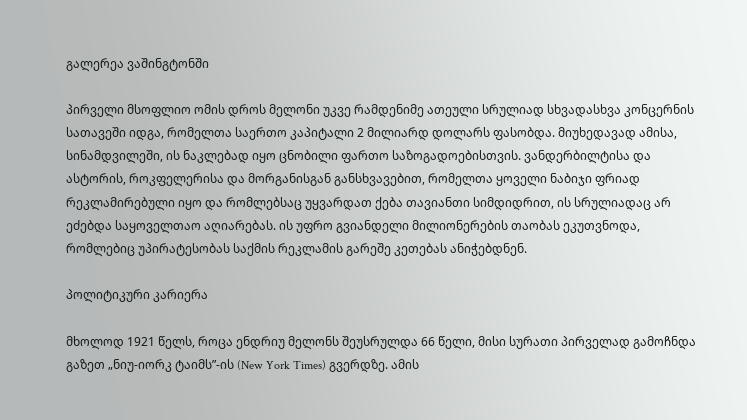გალერეა ვაშინგტონში

პირველი მსოფლიო ომის დროს მელონი უკვე რამდენიმე ათეული სრულიად სხვადასხვა კონცერნის სათავეში იდგა, რომელთა საერთო კაპიტალი 2 მილიარდ დოლარს ფასობდა. მიუხედავად ამისა, სინამდვილეში, ის ნაკლებად იყო ცნობილი ფართო საზოგადოებისთვის. ვანდერბილტისა და ასტორის, როკფელერისა და მორგანისგან განსხვავებით, რომელთა ყოველი ნაბიჯი ფრიად რეკლამირებული იყო და რომლებსაც უყვარდათ ქება თავიანთი სიმდიდრით, ის სრულიადაც არ ეძებდა საყოველთაო აღიარებას. ის უფრო გვიანდელი მილიონერების თაობას ეკუთვნოდა, რომლებიც უპირატესობას საქმის რეკლამის გარეშე კეთებას ანიჭებდნენ.

პოლიტიკური კარიერა

მხოლოდ 1921 წელს, როცა ენდრიუ მელონს შეუსრულდა 66 წელი, მისი სურათი პირველად გამოჩნდა გაზეთ „ნიუ-იორკ ტაიმს”-ის (New York Times) გვერდზე. ამის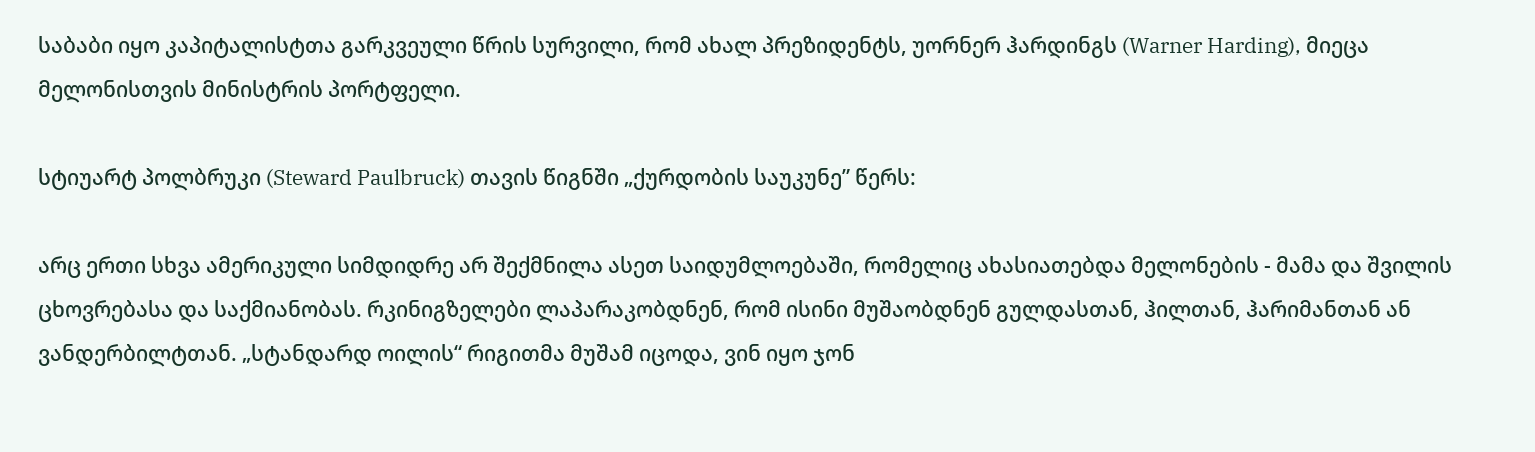საბაბი იყო კაპიტალისტთა გარკვეული წრის სურვილი, რომ ახალ პრეზიდენტს, უორნერ ჰარდინგს (Warner Harding), მიეცა მელონისთვის მინისტრის პორტფელი.

სტიუარტ პოლბრუკი (Steward Paulbruck) თავის წიგნში „ქურდობის საუკუნე” წერს:

არც ერთი სხვა ამერიკული სიმდიდრე არ შექმნილა ასეთ საიდუმლოებაში, რომელიც ახასიათებდა მელონების - მამა და შვილის ცხოვრებასა და საქმიანობას. რკინიგზელები ლაპარაკობდნენ, რომ ისინი მუშაობდნენ გულდასთან, ჰილთან, ჰარიმანთან ან ვანდერბილტთან. „სტანდარდ ოილის“ რიგითმა მუშამ იცოდა, ვინ იყო ჯონ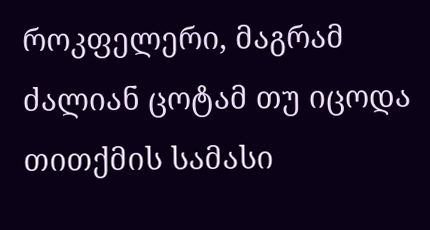როკფელერი, მაგრამ ძალიან ცოტამ თუ იცოდა თითქმის სამასი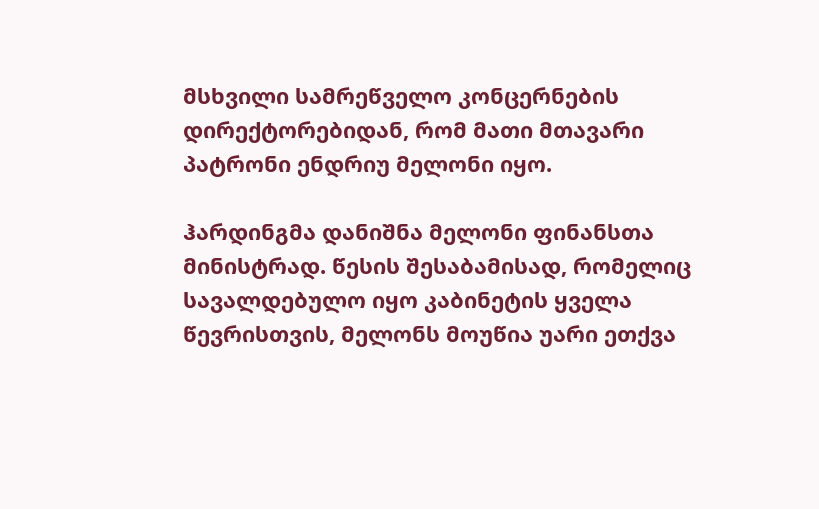მსხვილი სამრეწველო კონცერნების დირექტორებიდან, რომ მათი მთავარი პატრონი ენდრიუ მელონი იყო.

ჰარდინგმა დანიშნა მელონი ფინანსთა მინისტრად. წესის შესაბამისად, რომელიც სავალდებულო იყო კაბინეტის ყველა წევრისთვის, მელონს მოუწია უარი ეთქვა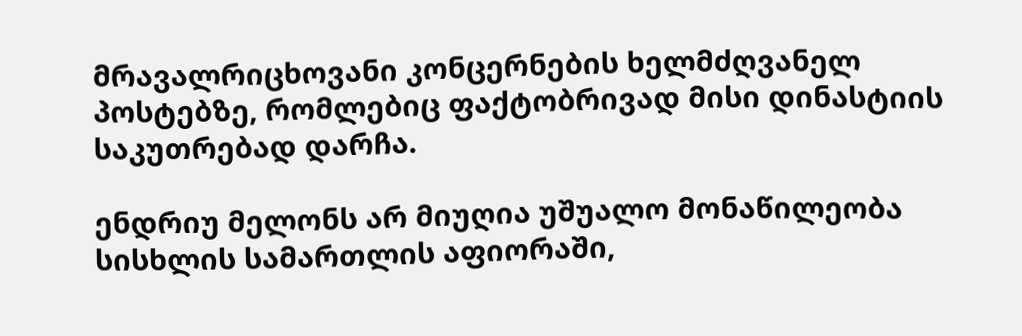მრავალრიცხოვანი კონცერნების ხელმძღვანელ პოსტებზე, რომლებიც ფაქტობრივად მისი დინასტიის საკუთრებად დარჩა.

ენდრიუ მელონს არ მიუღია უშუალო მონაწილეობა სისხლის სამართლის აფიორაში,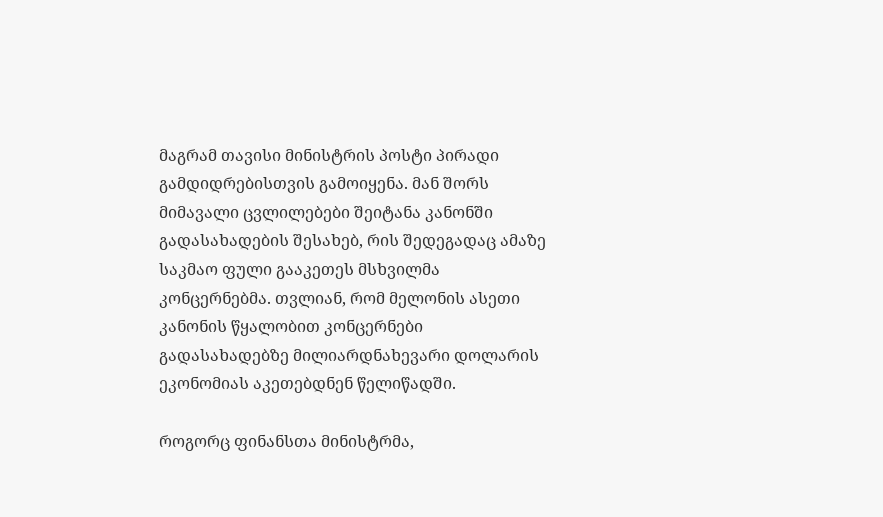მაგრამ თავისი მინისტრის პოსტი პირადი გამდიდრებისთვის გამოიყენა. მან შორს მიმავალი ცვლილებები შეიტანა კანონში გადასახადების შესახებ, რის შედეგადაც ამაზე საკმაო ფული გააკეთეს მსხვილმა კონცერნებმა. თვლიან, რომ მელონის ასეთი კანონის წყალობით კონცერნები გადასახადებზე მილიარდნახევარი დოლარის ეკონომიას აკეთებდნენ წელიწადში.

როგორც ფინანსთა მინისტრმა,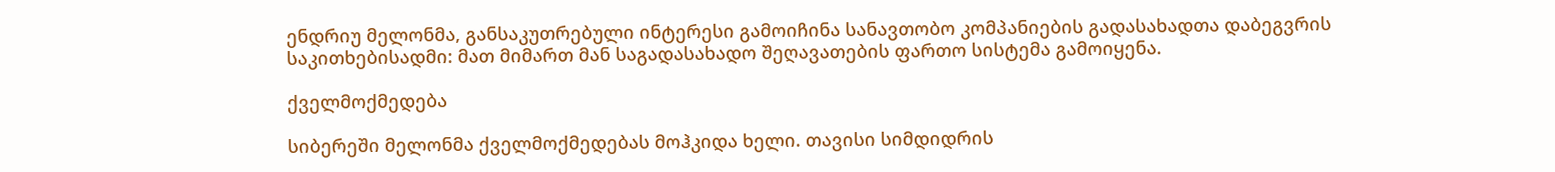ენდრიუ მელონმა, განსაკუთრებული ინტერესი გამოიჩინა სანავთობო კომპანიების გადასახადთა დაბეგვრის საკითხებისადმი: მათ მიმართ მან საგადასახადო შეღავათების ფართო სისტემა გამოიყენა.

ქველმოქმედება

სიბერეში მელონმა ქველმოქმედებას მოჰკიდა ხელი. თავისი სიმდიდრის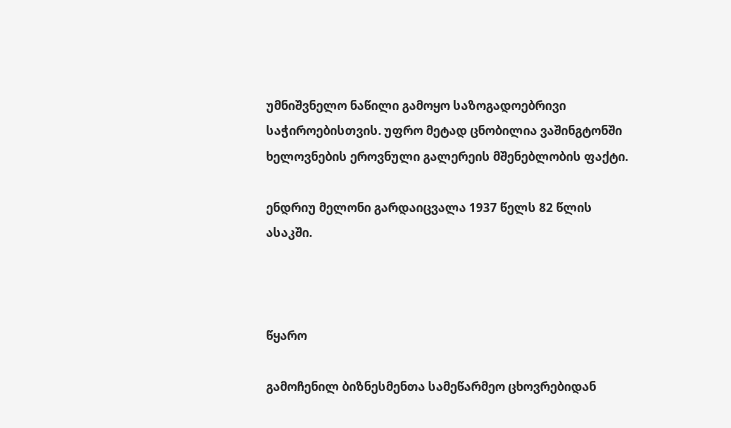უმნიშვნელო ნაწილი გამოყო საზოგადოებრივი საჭიროებისთვის. უფრო მეტად ცნობილია ვაშინგტონში ხელოვნების ეროვნული გალერეის მშენებლობის ფაქტი.

ენდრიუ მელონი გარდაიცვალა 1937 წელს 82 წლის ასაკში.



წყარო

გამოჩენილ ბიზნესმენთა სამეწარმეო ცხოვრებიდან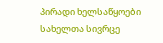პირადი ხელსაწყოები
სახელთა სივრცე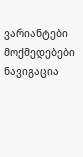ვარიანტები
მოქმედებები
ნავიგაცია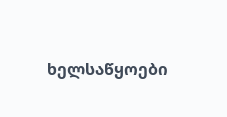ხელსაწყოები